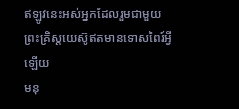ឥឡូវនេះអស់អ្នកដែលរួមជាមួយព្រះគ្រិស្ដយេស៊ូឥតមានទោសពៃរ៍អ្វីឡើយ
មនុ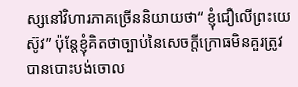ស្សនៅវិហារភាគច្រើននិយាយថា“ ខ្ញុំជឿលើព្រះយេស៊ូវ” ប៉ុន្តែខ្ញុំគិតថាច្បាប់នៃសេចក្តីក្រោធមិនគួរត្រូវបានបោះបង់ចោល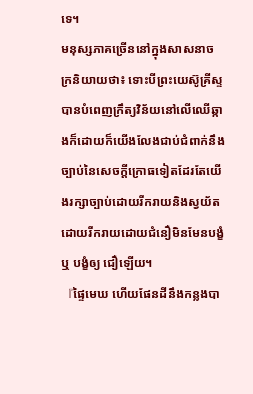ទេ។
មនុស្សភាគច្រើននៅក្នុងសាសនាចក្រនិយាយថា៖ ទោះបីព្រះយេស៊ូគ្រីស្ទបានបំពេញក្រឹត្យវិន័យនៅលើឈើឆ្កាងក៏ដោយក៏យើងលែងជាប់ជំពាក់នឹងច្បាប់នៃសេចក្តីក្រោធទៀតដែរតែយើងរក្សាច្បាប់ដោយរីករាយនិងស្វយ័តដោយរីករាយដោយជំនឿមិនមែនបង្ខំឬ បង្ខំឲ្យ ជឿឡើយ។
『ផ្ទៃមេឃ ហើយផែនដីនឹងកន្លងបា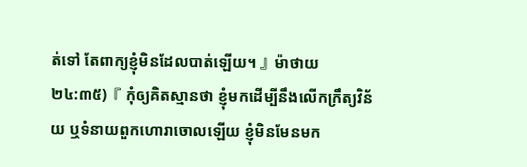ត់ទៅ តែពាក្យខ្ញុំមិនដែលបាត់ឡើយ។ 』ម៉ាថាយ
២៤:៣៥)『 កុំឲ្យគិតស្មានថា ខ្ញុំមកដើម្បីនឹងលើកក្រឹត្យវិន័យ ឬទំនាយពួកហោរាចោលឡើយ ខ្ញុំមិនមែនមក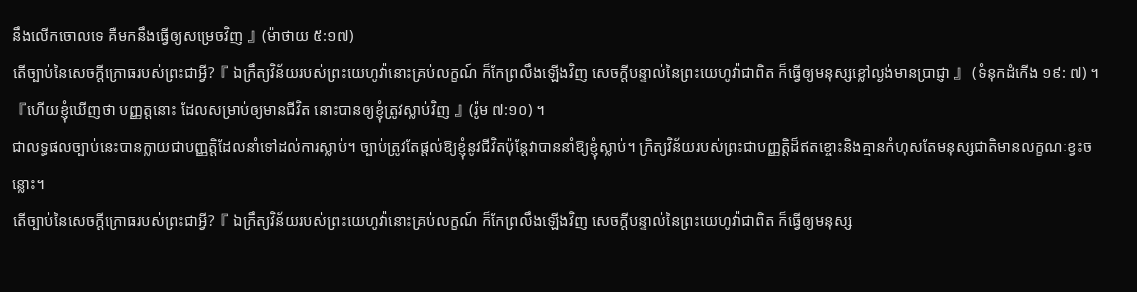នឹងលើកចោលទេ គឺមកនឹងធ្វើឲ្យសម្រេចវិញ 』(ម៉ាថាយ ៥:១៧)
តើច្បាប់នៃសេចក្តីក្រោធរបស់ព្រះជាអ្វី?『 ឯក្រឹត្យវិន័យរបស់ព្រះយេហូវ៉ានោះគ្រប់លក្ខណ៍ ក៏កែព្រលឹងឡើងវិញ សេចក្ដីបន្ទាល់នៃព្រះយេហូវ៉ាជាពិត ក៏ធ្វើឲ្យមនុស្សខ្លៅល្ងង់មានប្រាជ្ញា 』 (ទំនុកដំកើង ១៩: ៧) ។『ហើយខ្ញុំឃើញថា បញ្ញត្តនោះ ដែលសម្រាប់ឲ្យមានជីវិត នោះបានឲ្យខ្ញុំត្រូវស្លាប់វិញ 』(រ៉ូម ៧:១០) ។
ជាលទ្ធផលច្បាប់នេះបានក្លាយជាបញ្ញត្តិដែលនាំទៅដល់ការស្លាប់។ ច្បាប់ត្រូវតែផ្តល់ឱ្យខ្ញុំនូវជីវិតប៉ុន្តែវាបាននាំឱ្យខ្ញុំស្លាប់។ ក្រិត្យវិន័យរបស់ព្រះជាបញ្ញត្ដិដ៏ឥតខ្ចោះនិងគ្មានកំហុសតែមនុស្សជាតិមានលក្ខណៈខ្វះចន្លោះ។
តើច្បាប់នៃសេចក្តីក្រោធរបស់ព្រះជាអ្វី?『 ឯក្រឹត្យវិន័យរបស់ព្រះយេហូវ៉ានោះគ្រប់លក្ខណ៍ ក៏កែព្រលឹងឡើងវិញ សេចក្ដីបន្ទាល់នៃព្រះយេហូវ៉ាជាពិត ក៏ធ្វើឲ្យមនុស្ស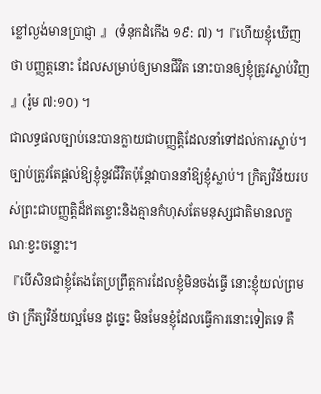ខ្លៅល្ងង់មានប្រាជ្ញា 』 (ទំនុកដំកើង ១៩: ៧) ។『ហើយខ្ញុំឃើញថា បញ្ញត្តនោះ ដែលសម្រាប់ឲ្យមានជីវិត នោះបានឲ្យខ្ញុំត្រូវស្លាប់វិញ 』(រ៉ូម ៧:១០) ។
ជាលទ្ធផលច្បាប់នេះបានក្លាយជាបញ្ញត្តិដែលនាំទៅដល់ការស្លាប់។ ច្បាប់ត្រូវតែផ្តល់ឱ្យខ្ញុំនូវជីវិតប៉ុន្តែវាបាននាំឱ្យខ្ញុំស្លាប់។ ក្រិត្យវិន័យរបស់ព្រះជាបញ្ញត្ដិដ៏ឥតខ្ចោះនិងគ្មានកំហុសតែមនុស្សជាតិមានលក្ខណៈខ្វះចន្លោះ។
『បើសិនជាខ្ញុំតែងតែប្រព្រឹត្តការដែលខ្ញុំមិនចង់ធ្វើ នោះខ្ញុំយល់ព្រមថា ក្រឹត្យវិន័យល្អមែន ដូច្នេះ មិនមែនខ្ញុំដែលធ្វើការនោះទៀតទេ គឺ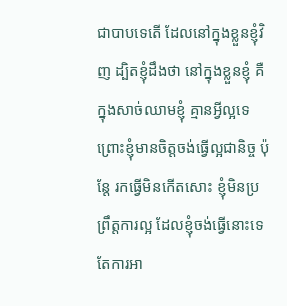ជាបាបទេតើ ដែលនៅក្នុងខ្លួនខ្ញុំវិញ ដ្បិតខ្ញុំដឹងថា នៅក្នុងខ្លួនខ្ញុំ គឺក្នុងសាច់ឈាមខ្ញុំ គ្មានអ្វីល្អទេ ព្រោះខ្ញុំមានចិត្តចង់ធ្វើល្អជានិច្ច ប៉ុន្តែ រកធ្វើមិនកើតសោះ ខ្ញុំមិនប្រព្រឹត្តការល្អ ដែលខ្ញុំចង់ធ្វើនោះទេ តែការអា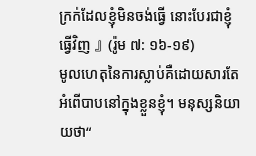ក្រក់ដែលខ្ញុំមិនចង់ធ្វើ នោះបែរជាខ្ញុំធ្វើវិញ 』(រ៉ូម ៧: ១៦-១៩)
មូលហេតុនៃការស្លាប់គឺដោយសារតែអំពើបាបនៅក្នុងខ្លួនខ្ញុំ។ មនុស្សនិយាយថា“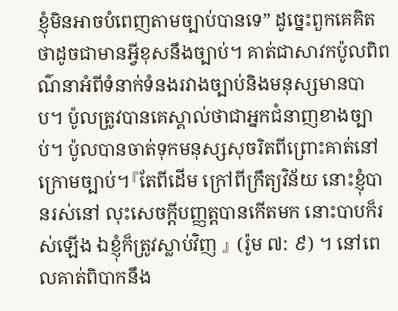ខ្ញុំមិនអាចបំពេញតាមច្បាប់បានទេ” ដូច្នេះពួកគេគិតថាដូចជាមានអ្វីខុសនឹងច្បាប់។ គាត់ជាសាវកប៉ូលពិពណ៌នាអំពីទំនាក់ទំនងរវាងច្បាប់និងមនុស្សមានបាប។ ប៉ូលត្រូវបានគេស្គាល់ថាជាអ្នកជំនាញខាងច្បាប់។ ប៉ូលបានចាត់ទុកមនុស្សសុចរិតពីព្រោះគាត់នៅក្រោមច្បាប់។『តែពីដើម ក្រៅពីក្រឹត្យវិន័យ នោះខ្ញុំបានរស់នៅ លុះសេចក្ដីបញ្ញត្តបានកើតមក នោះបាបក៏រស់ឡើង ឯខ្ញុំក៏ត្រូវស្លាប់វិញ 』 (រ៉ូម ៧: ៩) ។ នៅពេលគាត់ពិបាកនឹង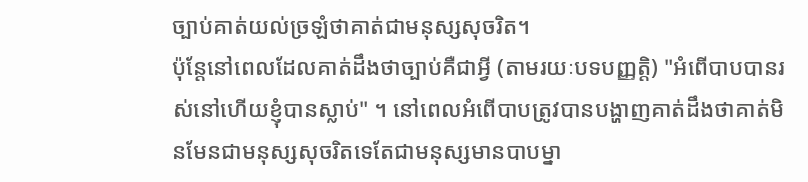ច្បាប់គាត់យល់ច្រឡំថាគាត់ជាមនុស្សសុចរិត។
ប៉ុន្តែនៅពេលដែលគាត់ដឹងថាច្បាប់គឺជាអ្វី (តាមរយៈបទបញ្ញត្តិ) "អំពើបាបបានរស់នៅហើយខ្ញុំបានស្លាប់" ។ នៅពេលអំពើបាបត្រូវបានបង្ហាញគាត់ដឹងថាគាត់មិនមែនជាមនុស្សសុចរិតទេតែជាមនុស្សមានបាបម្នា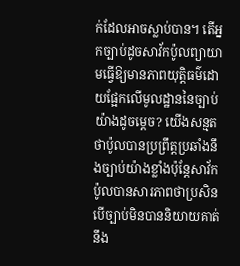ក់ដែលអាចស្លាប់បាន។ តើអ្នកច្បាប់ដូចសាវ័កប៉ូលព្យាយាមធ្វើឱ្យមានភាពយុត្តិធម៌ដោយផ្អែកលើមូលដ្ឋាននៃច្បាប់យ៉ាងដូចម្តេច? យើងសន្មតថាប៉ូលបានប្រព្រឹត្ដប្រឆាំងនឹងច្បាប់យ៉ាងខ្លាំងប៉ុន្តែសាវ័កប៉ូលបានសារភាពថាប្រសិនបើច្បាប់មិនបាននិយាយគាត់នឹង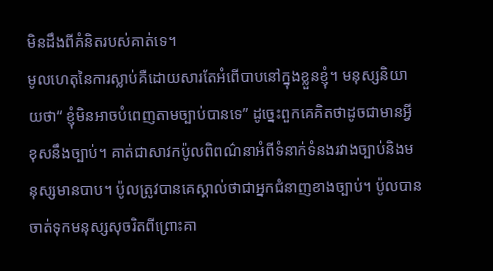មិនដឹងពីគំនិតរបស់គាត់ទេ។
មូលហេតុនៃការស្លាប់គឺដោយសារតែអំពើបាបនៅក្នុងខ្លួនខ្ញុំ។ មនុស្សនិយាយថា“ ខ្ញុំមិនអាចបំពេញតាមច្បាប់បានទេ” ដូច្នេះពួកគេគិតថាដូចជាមានអ្វីខុសនឹងច្បាប់។ គាត់ជាសាវកប៉ូលពិពណ៌នាអំពីទំនាក់ទំនងរវាងច្បាប់និងមនុស្សមានបាប។ ប៉ូលត្រូវបានគេស្គាល់ថាជាអ្នកជំនាញខាងច្បាប់។ ប៉ូលបានចាត់ទុកមនុស្សសុចរិតពីព្រោះគា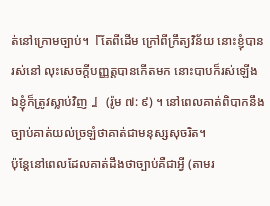ត់នៅក្រោមច្បាប់។『តែពីដើម ក្រៅពីក្រឹត្យវិន័យ នោះខ្ញុំបានរស់នៅ លុះសេចក្ដីបញ្ញត្តបានកើតមក នោះបាបក៏រស់ឡើង ឯខ្ញុំក៏ត្រូវស្លាប់វិញ 』 (រ៉ូម ៧: ៩) ។ នៅពេលគាត់ពិបាកនឹងច្បាប់គាត់យល់ច្រឡំថាគាត់ជាមនុស្សសុចរិត។
ប៉ុន្តែនៅពេលដែលគាត់ដឹងថាច្បាប់គឺជាអ្វី (តាមរ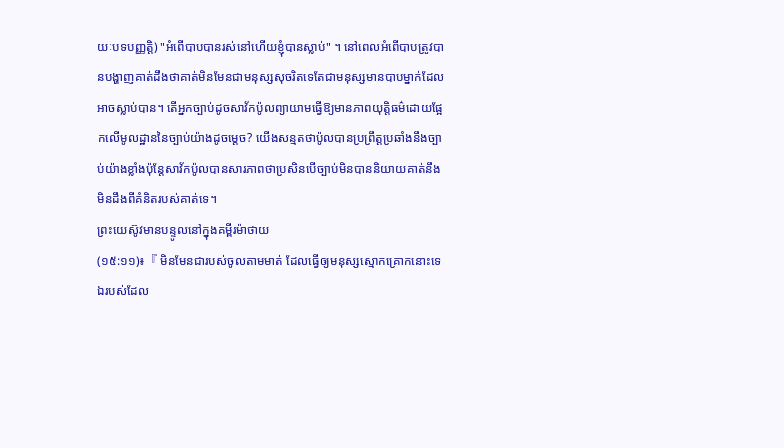យៈបទបញ្ញត្តិ) "អំពើបាបបានរស់នៅហើយខ្ញុំបានស្លាប់" ។ នៅពេលអំពើបាបត្រូវបានបង្ហាញគាត់ដឹងថាគាត់មិនមែនជាមនុស្សសុចរិតទេតែជាមនុស្សមានបាបម្នាក់ដែលអាចស្លាប់បាន។ តើអ្នកច្បាប់ដូចសាវ័កប៉ូលព្យាយាមធ្វើឱ្យមានភាពយុត្តិធម៌ដោយផ្អែកលើមូលដ្ឋាននៃច្បាប់យ៉ាងដូចម្តេច? យើងសន្មតថាប៉ូលបានប្រព្រឹត្ដប្រឆាំងនឹងច្បាប់យ៉ាងខ្លាំងប៉ុន្តែសាវ័កប៉ូលបានសារភាពថាប្រសិនបើច្បាប់មិនបាននិយាយគាត់នឹងមិនដឹងពីគំនិតរបស់គាត់ទេ។
ព្រះយេស៊ូវមានបន្ទូលនៅក្នុងគម្ពីរម៉ាថាយ
(១៥:១១)៖『 មិនមែនជារបស់ចូលតាមមាត់ ដែលធ្វើឲ្យមនុស្សស្មោកគ្រោកនោះទេ ឯរបស់ដែល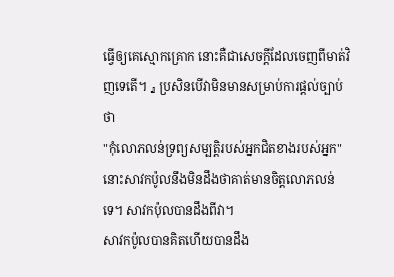ធ្វើឲ្យគេស្មោកគ្រោក នោះគឺជាសេចក្ដីដែលចេញពីមាត់វិញទេតើ។ 』 ប្រសិនបើវាមិនមានសម្រាប់ការផ្តល់ច្បាប់ថា
"កុំលោភលន់ទ្រព្យសម្បត្តិរបស់អ្នកជិតខាងរបស់អ្នក"
នោះសាវកប៉ូលនឹងមិនដឹងថាគាត់មានចិត្តលោភលន់ទេ។ សាវកប៉ុលបានដឹងពីវា។
សាវកប៉ូលបានគិតហើយបានដឹង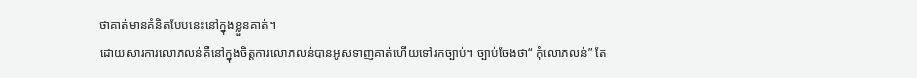ថាគាត់មានគំនិតបែបនេះនៅក្នុងខ្លួនគាត់។
ដោយសារការលោភលន់គឺនៅក្នុងចិត្តការលោភលន់បានអូសទាញគាត់ហើយទៅរកច្បាប់។ ច្បាប់ចែងថា“ កុំលោភលន់” តែ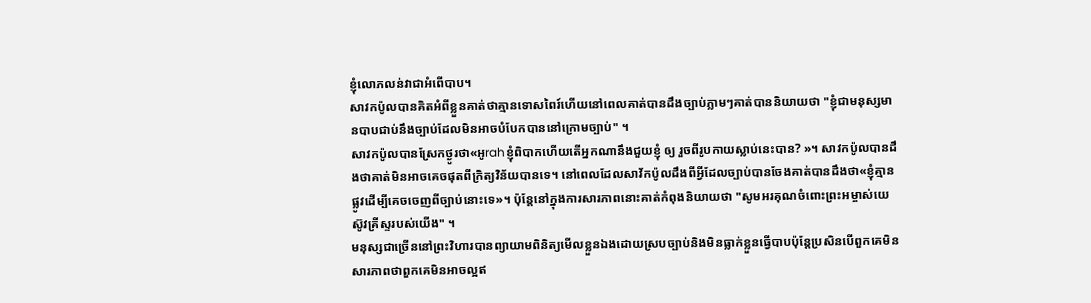ខ្ញុំលោភលន់វាជាអំពើបាប។
សាវកប៉ូលបានគិតអំពីខ្លួនគាត់ថាគ្មានទោសពៃរ៍ហើយនៅពេលគាត់បានដឹងច្បាប់ភ្លាមៗគាត់បាននិយាយថា "ខ្ញុំជាមនុស្សមានបាបជាប់នឹងច្បាប់ដែលមិនអាចបំបែកបាននៅក្រោមច្បាប់" ។
សាវកប៉ូលបានស្រែកថ្ងូរថា«អូrahខ្ញុំពិបាកហើយតើអ្នកណានឹងជួយខ្ញុំ ឲ្យ រួចពីរូបកាយស្លាប់នេះបាន? »។ សាវកប៉ូលបានដឹងថាគាត់មិនអាចគេចផុតពីក្រិត្យវិន័យបានទេ។ នៅពេលដែលសាវ័កប៉ូលដឹងពីអ្វីដែលច្បាប់បានចែងគាត់បានដឹងថា«ខ្ញុំគ្មានផ្លូវដើម្បីគេចចេញពីច្បាប់នោះទេ»។ ប៉ុន្តែនៅក្នុងការសារភាពនោះគាត់កំពុងនិយាយថា "សូមអរគុណចំពោះព្រះអម្ចាស់យេស៊ូវគ្រីស្ទរបស់យើង" ។
មនុស្សជាច្រើននៅព្រះវិហារបានព្យាយាមពិនិត្យមើលខ្លួនឯងដោយស្របច្បាប់និងមិនធ្លាក់ខ្លួនធ្វើបាបប៉ុន្តែប្រសិនបើពួកគេមិនសារភាពថាពួកគេមិនអាចល្អឥ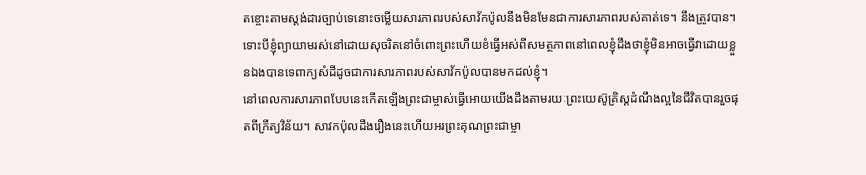តខ្ចោះតាមស្តង់ដារច្បាប់ទេនោះចម្លើយសារភាពរបស់សាវ័កប៉ូលនឹងមិនមែនជាការសារភាពរបស់គាត់ទេ។ នឹងត្រូវបាន។ ទោះបីខ្ញុំព្យាយាមរស់នៅដោយសុចរិតនៅចំពោះព្រះហើយខំធ្វើអស់ពីសមត្ថភាពនៅពេលខ្ញុំដឹងថាខ្ញុំមិនអាចធ្វើវាដោយខ្លួនឯងបានទេពាក្យសំដីដូចជាការសារភាពរបស់សាវ័កប៉ូលបានមកដល់ខ្ញុំ។
នៅពេលការសារភាពបែបនេះកើតឡើងព្រះជាម្ចាស់ធ្វើអោយយើងដឹងតាមរយៈព្រះយេស៊ូគ្រិស្ដដំណឹងល្អនៃជីវិតបានរួចផុតពីក្រឹត្យវិន័យ។ សាវកប៉ុលដឹងរឿងនេះហើយអរព្រះគុណព្រះជាម្ចា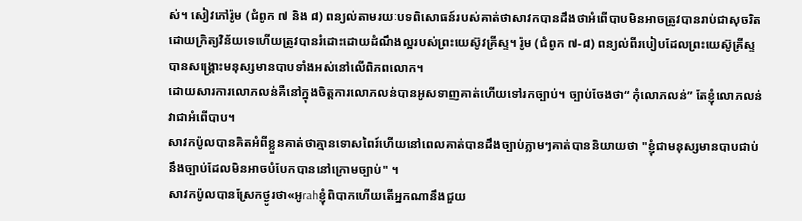ស់។ សៀវភៅរ៉ូម (ជំពូក ៧ និង ៨) ពន្យល់តាមរយៈបទពិសោធន៍របស់គាត់ថាសាវកបានដឹងថាអំពើបាបមិនអាចត្រូវបានរាប់ជាសុចរិតដោយក្រិត្យវិន័យទេហើយត្រូវបានរំដោះដោយដំណឹងល្អរបស់ព្រះយេស៊ូវគ្រីស្ទ។ រ៉ូម (ជំពូក ៧-៨) ពន្យល់ពីរបៀបដែលព្រះយេស៊ូគ្រីស្ទបានសង្រ្គោះមនុស្សមានបាបទាំងអស់នៅលើពិភពលោក។
ដោយសារការលោភលន់គឺនៅក្នុងចិត្តការលោភលន់បានអូសទាញគាត់ហើយទៅរកច្បាប់។ ច្បាប់ចែងថា“ កុំលោភលន់” តែខ្ញុំលោភលន់វាជាអំពើបាប។
សាវកប៉ូលបានគិតអំពីខ្លួនគាត់ថាគ្មានទោសពៃរ៍ហើយនៅពេលគាត់បានដឹងច្បាប់ភ្លាមៗគាត់បាននិយាយថា "ខ្ញុំជាមនុស្សមានបាបជាប់នឹងច្បាប់ដែលមិនអាចបំបែកបាននៅក្រោមច្បាប់" ។
សាវកប៉ូលបានស្រែកថ្ងូរថា«អូrahខ្ញុំពិបាកហើយតើអ្នកណានឹងជួយ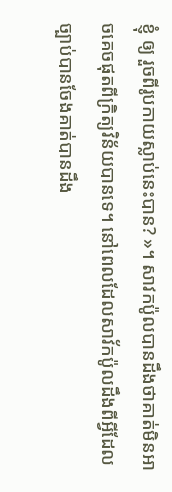ខ្ញុំ ឲ្យ រួចពីរូបកាយស្លាប់នេះបាន? »។ សាវកប៉ូលបានដឹងថាគាត់មិនអាចគេចផុតពីក្រិត្យវិន័យបានទេ។ នៅពេលដែលសាវ័កប៉ូលដឹងពីអ្វីដែលច្បាប់បានចែងគាត់បានដឹង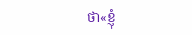ថា«ខ្ញុំ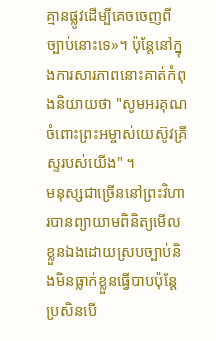គ្មានផ្លូវដើម្បីគេចចេញពីច្បាប់នោះទេ»។ ប៉ុន្តែនៅក្នុងការសារភាពនោះគាត់កំពុងនិយាយថា "សូមអរគុណចំពោះព្រះអម្ចាស់យេស៊ូវគ្រីស្ទរបស់យើង" ។
មនុស្សជាច្រើននៅព្រះវិហារបានព្យាយាមពិនិត្យមើលខ្លួនឯងដោយស្របច្បាប់និងមិនធ្លាក់ខ្លួនធ្វើបាបប៉ុន្តែប្រសិនបើ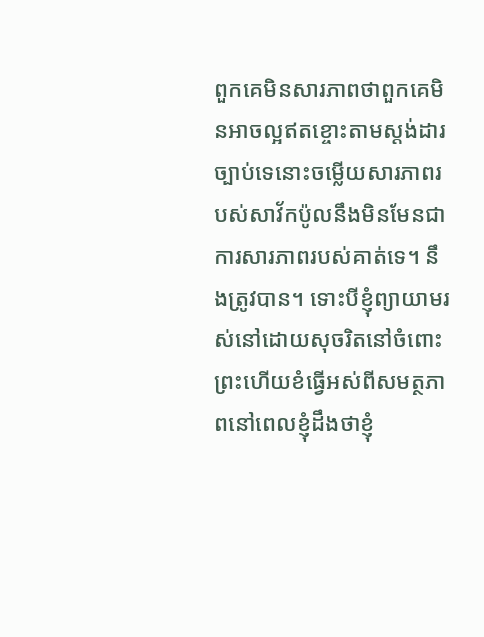ពួកគេមិនសារភាពថាពួកគេមិនអាចល្អឥតខ្ចោះតាមស្តង់ដារច្បាប់ទេនោះចម្លើយសារភាពរបស់សាវ័កប៉ូលនឹងមិនមែនជាការសារភាពរបស់គាត់ទេ។ នឹងត្រូវបាន។ ទោះបីខ្ញុំព្យាយាមរស់នៅដោយសុចរិតនៅចំពោះព្រះហើយខំធ្វើអស់ពីសមត្ថភាពនៅពេលខ្ញុំដឹងថាខ្ញុំ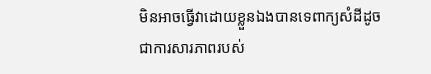មិនអាចធ្វើវាដោយខ្លួនឯងបានទេពាក្យសំដីដូចជាការសារភាពរបស់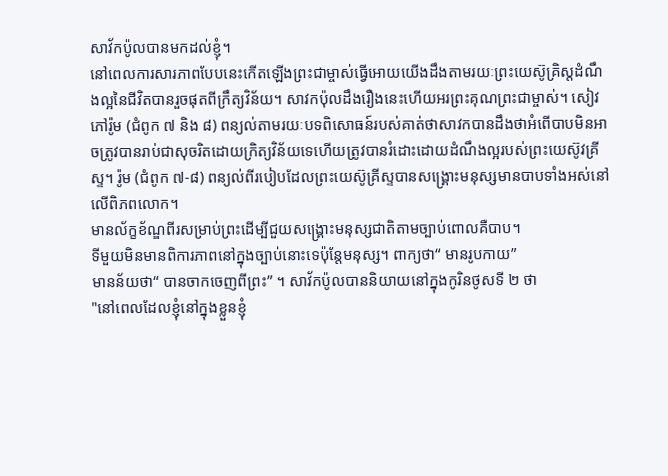សាវ័កប៉ូលបានមកដល់ខ្ញុំ។
នៅពេលការសារភាពបែបនេះកើតឡើងព្រះជាម្ចាស់ធ្វើអោយយើងដឹងតាមរយៈព្រះយេស៊ូគ្រិស្ដដំណឹងល្អនៃជីវិតបានរួចផុតពីក្រឹត្យវិន័យ។ សាវកប៉ុលដឹងរឿងនេះហើយអរព្រះគុណព្រះជាម្ចាស់។ សៀវភៅរ៉ូម (ជំពូក ៧ និង ៨) ពន្យល់តាមរយៈបទពិសោធន៍របស់គាត់ថាសាវកបានដឹងថាអំពើបាបមិនអាចត្រូវបានរាប់ជាសុចរិតដោយក្រិត្យវិន័យទេហើយត្រូវបានរំដោះដោយដំណឹងល្អរបស់ព្រះយេស៊ូវគ្រីស្ទ។ រ៉ូម (ជំពូក ៧-៨) ពន្យល់ពីរបៀបដែលព្រះយេស៊ូគ្រីស្ទបានសង្រ្គោះមនុស្សមានបាបទាំងអស់នៅលើពិភពលោក។
មានល័ក្ខខ័ណ្ឌពីរសម្រាប់ព្រះដើម្បីជួយសង្គ្រោះមនុស្សជាតិតាមច្បាប់ពោលគឺបាប។
ទីមួយមិនមានពិការភាពនៅក្នុងច្បាប់នោះទេប៉ុន្តែមនុស្ស។ ពាក្យថា“ មានរូបកាយ”
មានន័យថា“ បានចាកចេញពីព្រះ” ។ សាវ័កប៉ូលបាននិយាយនៅក្នុងកូរិនថូសទី ២ ថា
"នៅពេលដែលខ្ញុំនៅក្នុងខ្លួនខ្ញុំ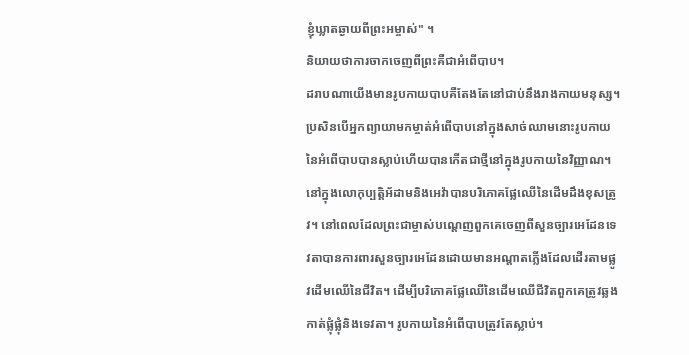ខ្ញុំឃ្លាតឆ្ងាយពីព្រះអម្ចាស់" ។
និយាយថាការចាកចេញពីព្រះគឺជាអំពើបាប។
ដរាបណាយើងមានរូបកាយបាបគឺតែងតែនៅជាប់នឹងរាងកាយមនុស្ស។ ប្រសិនបើអ្នកព្យាយាមកម្ចាត់អំពើបាបនៅក្នុងសាច់ឈាមនោះរូបកាយនៃអំពើបាបបានស្លាប់ហើយបានកើតជាថ្មីនៅក្នុងរូបកាយនៃវិញ្ញាណ។
នៅក្នុងលោកុប្បត្តិអ័ដាមនិងអេវ៉ាបានបរិភោគផ្លែឈើនៃដើមដឹងខុសត្រូវ។ នៅពេលដែលព្រះជាម្ចាស់បណ្តេញពួកគេចេញពីសួនច្បារអេដែនទេវតាបានការពារសួនច្បារអេដែនដោយមានអណ្តាតភ្លើងដែលដើរតាមផ្លូវដើមឈើនៃជីវិត។ ដើម្បីបរិភោគផ្លែឈើនៃដើមឈើជីវិតពួកគេត្រូវឆ្លងកាត់ផ្លុំផ្លុំនិងទេវតា។ រូបកាយនៃអំពើបាបត្រូវតែស្លាប់។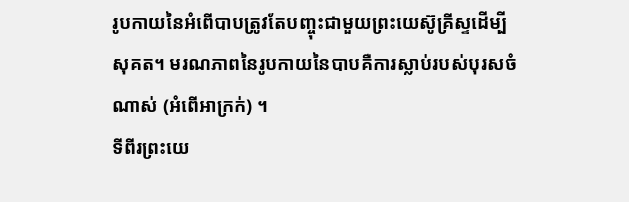រូបកាយនៃអំពើបាបត្រូវតែបញ្ចុះជាមួយព្រះយេស៊ូគ្រីស្ទដើម្បីសុគត។ មរណភាពនៃរូបកាយនៃបាបគឺការស្លាប់របស់បុរសចំណាស់ (អំពើអាក្រក់) ។
ទីពីរព្រះយេ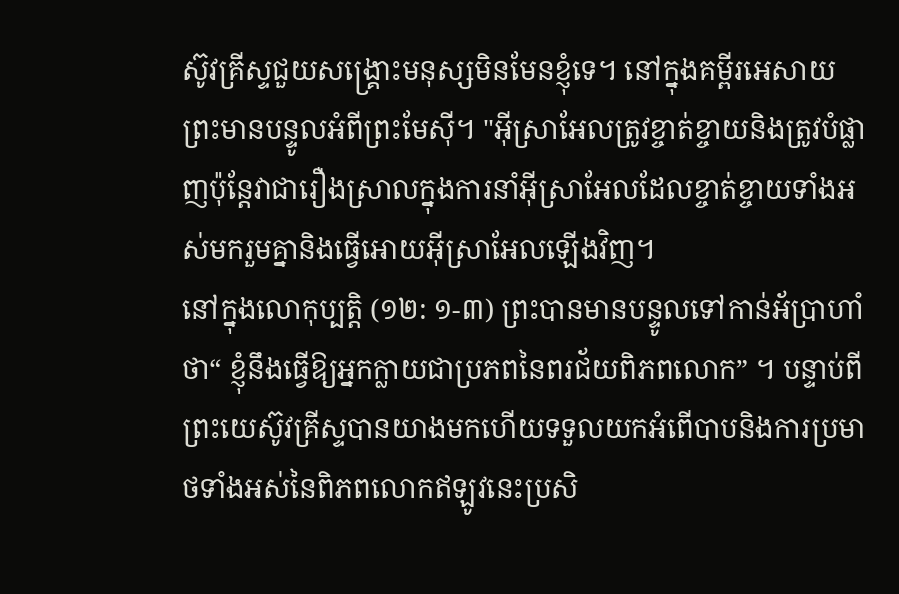ស៊ូវគ្រីស្ទជួយសង្រ្គោះមនុស្សមិនមែនខ្ញុំទេ។ នៅក្នុងគម្ពីរអេសាយព្រះមានបន្ទូលអំពីព្រះមែស៊ី។ "អ៊ីស្រាអែលត្រូវខ្ចាត់ខ្ចាយនិងត្រូវបំផ្លាញប៉ុន្តែវាជារឿងស្រាលក្នុងការនាំអ៊ីស្រាអែលដែលខ្ចាត់ខ្ចាយទាំងអស់មករួមគ្នានិងធ្វើអោយអ៊ីស្រាអែលឡើងវិញ។
នៅក្នុងលោកុប្បត្តិ (១២: ១-៣) ព្រះបានមានបន្ទូលទៅកាន់អ័ប្រាហាំថា“ ខ្ញុំនឹងធ្វើឱ្យអ្នកក្លាយជាប្រភពនៃពរជ័យពិភពលោក” ។ បន្ទាប់ពីព្រះយេស៊ូវគ្រីស្ទបានយាងមកហើយទទួលយកអំពើបាបនិងការប្រមាថទាំងអស់នៃពិភពលោកឥឡូវនេះប្រសិ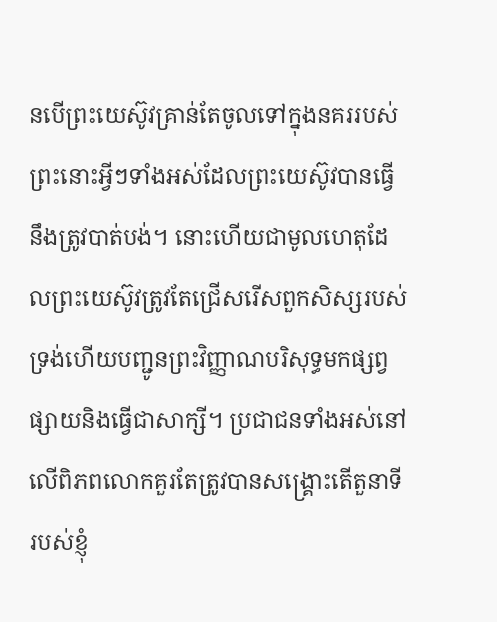នបើព្រះយេស៊ូវគ្រាន់តែចូលទៅក្នុងនគររបស់ព្រះនោះអ្វីៗទាំងអស់ដែលព្រះយេស៊ូវបានធ្វើនឹងត្រូវបាត់បង់។ នោះហើយជាមូលហេតុដែលព្រះយេស៊ូវត្រូវតែជ្រើសរើសពួកសិស្សរបស់ទ្រង់ហើយបញ្ជូនព្រះវិញ្ញាណបរិសុទ្ធមកផ្សព្វផ្សាយនិងធ្វើជាសាក្សី។ ប្រជាជនទាំងអស់នៅលើពិភពលោកគួរតែត្រូវបានសង្គ្រោះតើតួនាទីរបស់ខ្ញុំ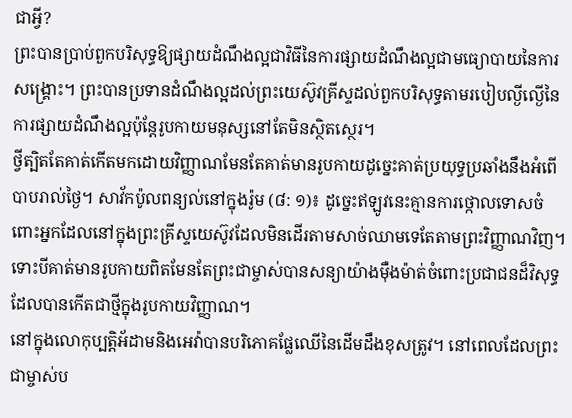ជាអ្វី?
ព្រះបានប្រាប់ពួកបរិសុទ្ធឱ្យផ្សាយដំណឹងល្អជាវិធីនៃការផ្សាយដំណឹងល្អជាមធ្យោបាយនៃការសង្គ្រោះ។ ព្រះបានប្រទានដំណឹងល្អដល់ព្រះយេស៊ូវគ្រីស្ទដល់ពួកបរិសុទ្ធតាមរបៀបល្ងីល្ងើនៃការផ្សាយដំណឹងល្អប៉ុន្តែរូបកាយមនុស្សនៅតែមិនស្ថិតស្ថេរ។
ថ្វីត្បិតតែគាត់កើតមកដោយវិញ្ញាណមែនតែគាត់មានរូបកាយដូច្នេះគាត់ប្រយុទ្ធប្រឆាំងនឹងអំពើបាបរាល់ថ្ងៃ។ សាវ័កប៉ូលពន្យល់នៅក្នុងរ៉ូម (៨: ១)៖ ដូច្នេះឥឡូវនេះគ្មានការថ្កោលទោសចំពោះអ្នកដែលនៅក្នុងព្រះគ្រីស្ទយេស៊ូវដែលមិនដើរតាមសាច់ឈាមទេតែតាមព្រះវិញ្ញាណវិញ។ ទោះបីគាត់មានរូបកាយពិតមែនតែព្រះជាម្ចាស់បានសន្យាយ៉ាងម៉ឺងម៉ាត់ចំពោះប្រជាជនដ៏វិសុទ្ធដែលបានកើតជាថ្មីក្នុងរូបកាយវិញ្ញាណ។
នៅក្នុងលោកុប្បត្តិអ័ដាមនិងអេវ៉ាបានបរិភោគផ្លែឈើនៃដើមដឹងខុសត្រូវ។ នៅពេលដែលព្រះជាម្ចាស់ប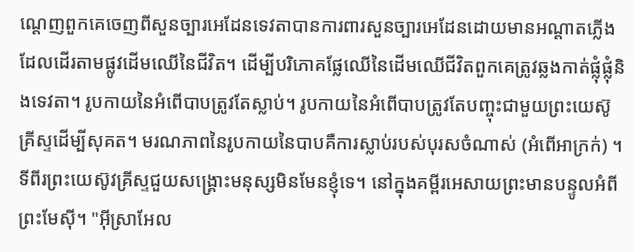ណ្តេញពួកគេចេញពីសួនច្បារអេដែនទេវតាបានការពារសួនច្បារអេដែនដោយមានអណ្តាតភ្លើងដែលដើរតាមផ្លូវដើមឈើនៃជីវិត។ ដើម្បីបរិភោគផ្លែឈើនៃដើមឈើជីវិតពួកគេត្រូវឆ្លងកាត់ផ្លុំផ្លុំនិងទេវតា។ រូបកាយនៃអំពើបាបត្រូវតែស្លាប់។ រូបកាយនៃអំពើបាបត្រូវតែបញ្ចុះជាមួយព្រះយេស៊ូគ្រីស្ទដើម្បីសុគត។ មរណភាពនៃរូបកាយនៃបាបគឺការស្លាប់របស់បុរសចំណាស់ (អំពើអាក្រក់) ។
ទីពីរព្រះយេស៊ូវគ្រីស្ទជួយសង្រ្គោះមនុស្សមិនមែនខ្ញុំទេ។ នៅក្នុងគម្ពីរអេសាយព្រះមានបន្ទូលអំពីព្រះមែស៊ី។ "អ៊ីស្រាអែល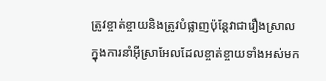ត្រូវខ្ចាត់ខ្ចាយនិងត្រូវបំផ្លាញប៉ុន្តែវាជារឿងស្រាលក្នុងការនាំអ៊ីស្រាអែលដែលខ្ចាត់ខ្ចាយទាំងអស់មក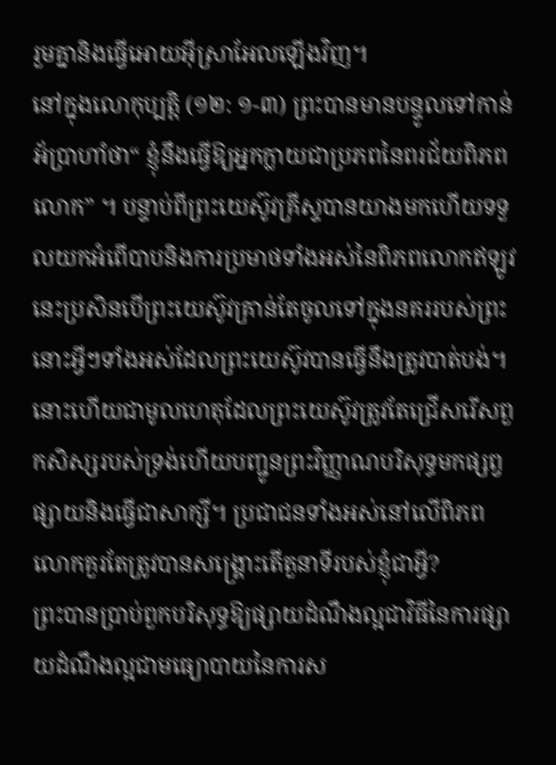រួមគ្នានិងធ្វើអោយអ៊ីស្រាអែលឡើងវិញ។
នៅក្នុងលោកុប្បត្តិ (១២: ១-៣) ព្រះបានមានបន្ទូលទៅកាន់អ័ប្រាហាំថា“ ខ្ញុំនឹងធ្វើឱ្យអ្នកក្លាយជាប្រភពនៃពរជ័យពិភពលោក” ។ បន្ទាប់ពីព្រះយេស៊ូវគ្រីស្ទបានយាងមកហើយទទួលយកអំពើបាបនិងការប្រមាថទាំងអស់នៃពិភពលោកឥឡូវនេះប្រសិនបើព្រះយេស៊ូវគ្រាន់តែចូលទៅក្នុងនគររបស់ព្រះនោះអ្វីៗទាំងអស់ដែលព្រះយេស៊ូវបានធ្វើនឹងត្រូវបាត់បង់។ នោះហើយជាមូលហេតុដែលព្រះយេស៊ូវត្រូវតែជ្រើសរើសពួកសិស្សរបស់ទ្រង់ហើយបញ្ជូនព្រះវិញ្ញាណបរិសុទ្ធមកផ្សព្វផ្សាយនិងធ្វើជាសាក្សី។ ប្រជាជនទាំងអស់នៅលើពិភពលោកគួរតែត្រូវបានសង្គ្រោះតើតួនាទីរបស់ខ្ញុំជាអ្វី?
ព្រះបានប្រាប់ពួកបរិសុទ្ធឱ្យផ្សាយដំណឹងល្អជាវិធីនៃការផ្សាយដំណឹងល្អជាមធ្យោបាយនៃការស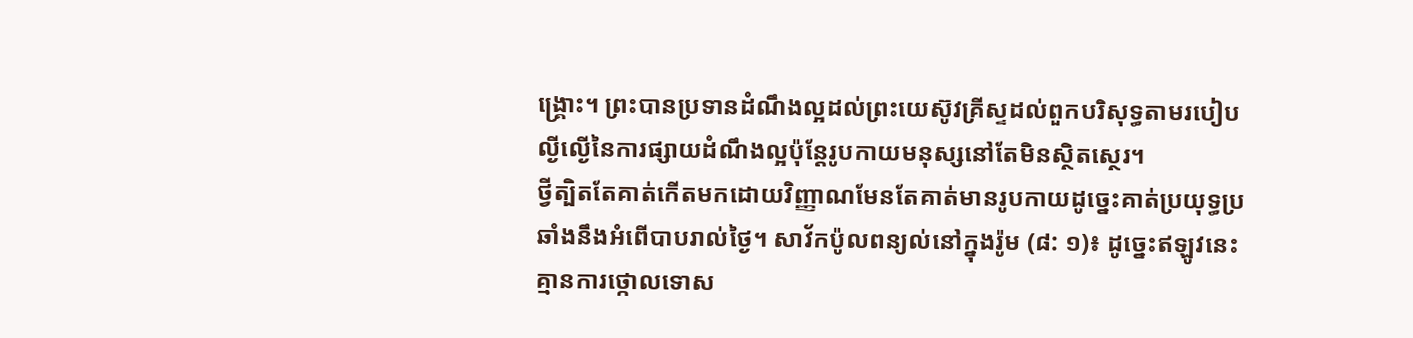ង្គ្រោះ។ ព្រះបានប្រទានដំណឹងល្អដល់ព្រះយេស៊ូវគ្រីស្ទដល់ពួកបរិសុទ្ធតាមរបៀបល្ងីល្ងើនៃការផ្សាយដំណឹងល្អប៉ុន្តែរូបកាយមនុស្សនៅតែមិនស្ថិតស្ថេរ។
ថ្វីត្បិតតែគាត់កើតមកដោយវិញ្ញាណមែនតែគាត់មានរូបកាយដូច្នេះគាត់ប្រយុទ្ធប្រឆាំងនឹងអំពើបាបរាល់ថ្ងៃ។ សាវ័កប៉ូលពន្យល់នៅក្នុងរ៉ូម (៨: ១)៖ ដូច្នេះឥឡូវនេះគ្មានការថ្កោលទោស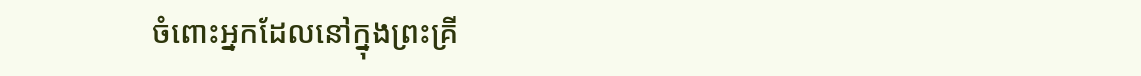ចំពោះអ្នកដែលនៅក្នុងព្រះគ្រី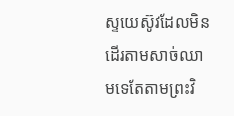ស្ទយេស៊ូវដែលមិនដើរតាមសាច់ឈាមទេតែតាមព្រះវិ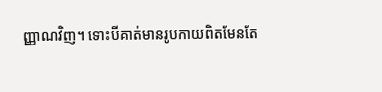ញ្ញាណវិញ។ ទោះបីគាត់មានរូបកាយពិតមែនតែ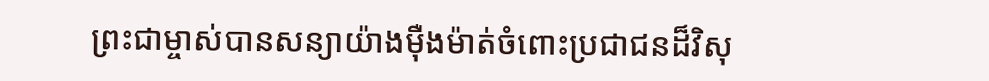ព្រះជាម្ចាស់បានសន្យាយ៉ាងម៉ឺងម៉ាត់ចំពោះប្រជាជនដ៏វិសុ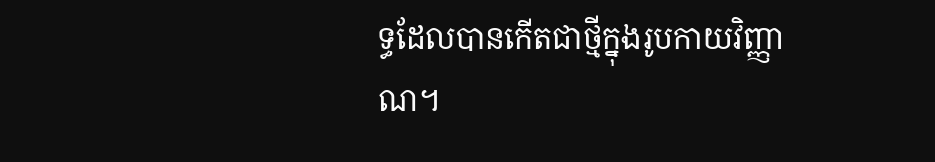ទ្ធដែលបានកើតជាថ្មីក្នុងរូបកាយវិញ្ញាណ។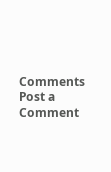Comments
Post a Comment